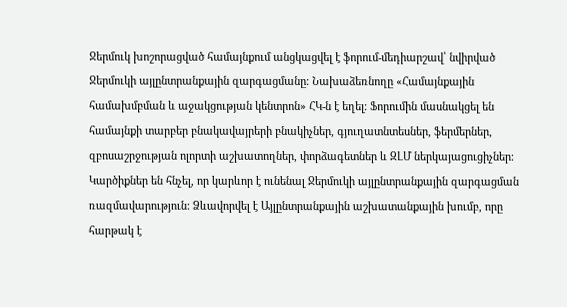Ջերմուկ խոշորացված համայնքում անցկացվել է ֆորում-մեդիարշավ՝ նվիրված Ջերմուկի այլընտրանքային զարգացմանը։ Նախաձեռնողը «Համայնքային համախմբման և աջակցության կենտրոն» ՀԿ-ն է եղել։ Ֆորումին մասնակցել են համայնքի տարբեր բնակավայրերի բնակիչներ, գյուղատնտեսներ, ֆերմերներ, զբոսաշրջության ոլորտի աշխատողներ, փորձագետներ և ԶԼՄ ներկայացուցիչներ։ Կարծիքներ են հնչել, որ կարևոր է ունենալ Ջերմուկի այլընտրանքային զարգացման ռազմավարություն: Ձևավորվել է Այլընտրանքային աշխատանքային խումբ, որը հարթակ է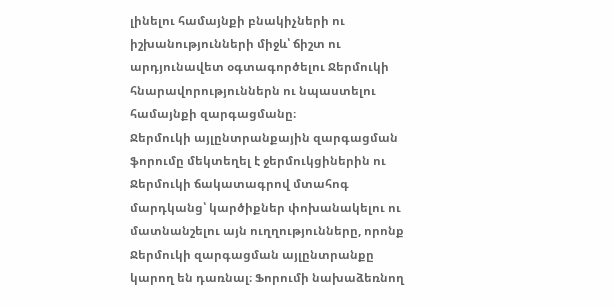լինելու համայնքի բնակիչների ու իշխանությունների միջև՝ ճիշտ ու արդյունավետ օգտագործելու Ջերմուկի հնարավորություններն ու նպաստելու համայնքի զարգացմանը։
Ջերմուկի այլընտրանքային զարգացման ֆորումը մեկտեղել է ջերմուկցիներին ու Ջերմուկի ճակատագրով մտահոգ մարդկանց՝ կարծիքներ փոխանակելու ու մատնանշելու այն ուղղությունները, որոնք Ջերմուկի զարգացման այլընտրանքը կարող են դառնալ։ Ֆորումի նախաձեռնող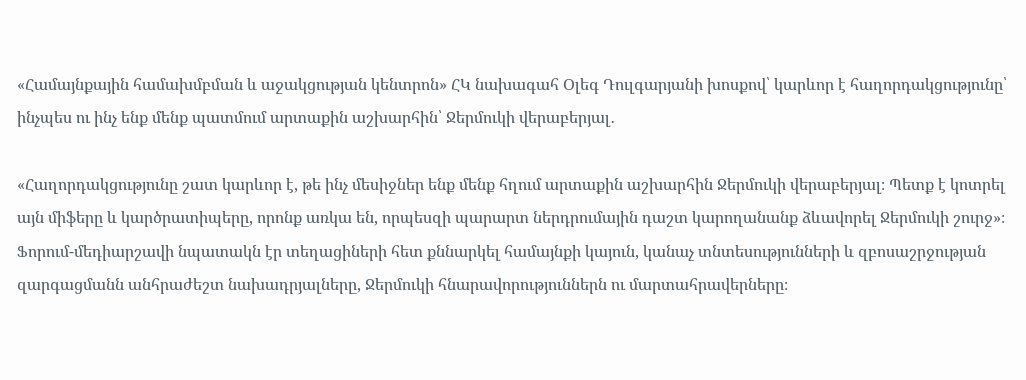«Համայնքային համախմբման և աջակցության կենտրոն» ՀԿ նախագահ Օլեգ Դուլգարյանի խոսքով՝ կարևոր է հաղորդակցությունը՝ ինչպես ու ինչ ենք մենք պատմում արտաքին աշխարհին՝ Ջերմուկի վերաբերյալ․

«Հաղորդակցությունը շատ կարևոր է, թե ինչ մեսիջներ ենք մենք հղում արտաքին աշխարհին Ջերմուկի վերաբերյալ։ Պետք է կոտրել այն միֆերը և կարծրատիպերը, որոնք առկա են, որպեսզի պարարտ ներդրումային դաշտ կարողանանք ձևավորել Ջերմուկի շուրջ»։
Ֆորում-մեդիարշավի նպատակն էր տեղացիների հետ քննարկել համայնքի կայուն, կանաչ տնտեսությունների և զբոսաշրջության զարգացմանն անհրաժեշտ նախադրյալները, Ջերմուկի հնարավորություններն ու մարտահրավերները։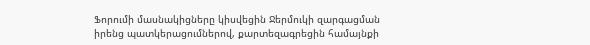Ֆորումի մասնակիցները կիսվեցին Ջերմուկի զարգացման իրենց պատկերացումներով, քարտեզագրեցին համայնքի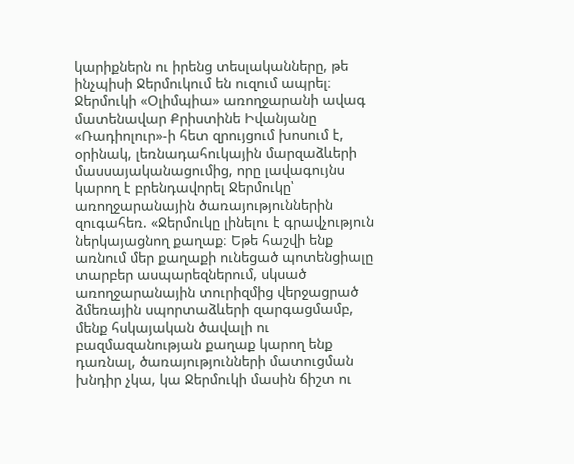կարիքներն ու իրենց տեսլականները, թե ինչպիսի Ջերմուկում են ուզում ապրել։
Ջերմուկի «Օլիմպիա» առողջարանի ավագ մատենավար Քրիստինե Իվանյանը «Ռադիոլուր»-ի հետ զրույցում խոսում է, օրինակ, լեռնադահուկային մարզաձևերի մասսայականացումից, որը լավագույնս կարող է բրենդավորել Ջերմուկը՝ առողջարանային ծառայություններին զուգահեռ. «Ջերմուկը լինելու է գրավչություն ներկայացնող քաղաք։ Եթե հաշվի ենք առնում մեր քաղաքի ունեցած պոտենցիալը տարբեր ասպարեզներում, սկսած առողջարանային տուրիզմից վերջացրած ձմեռային սպորտաձևերի զարգացմամբ, մենք հսկայական ծավալի ու բազմազանության քաղաք կարող ենք դառնալ, ծառայությունների մատուցման խնդիր չկա, կա Ջերմուկի մասին ճիշտ ու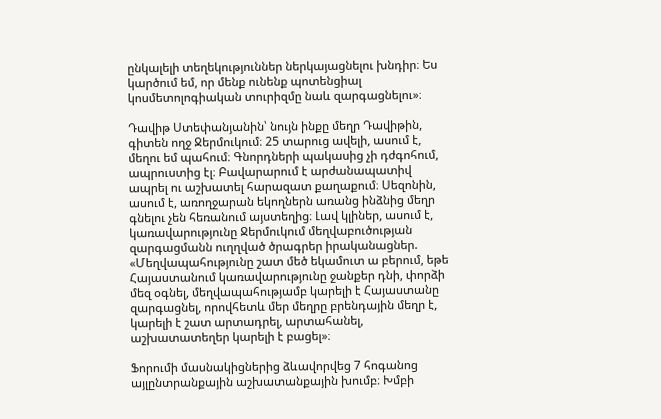ընկալելի տեղեկություններ ներկայացնելու խնդիր։ Ես կարծում եմ, որ մենք ունենք պոտենցիալ կոսմետոլոգիական տուրիզմը նաև զարգացնելու»։

Դավիթ Ստեփանյանին՝ նույն ինքը մեղր Դավիթին, գիտեն ողջ Ջերմուկում։ 25 տարուց ավելի, ասում է, մեղու եմ պահում։ Գնորդների պակասից չի դժգոհում, ապրուստից էլ։ Բավարարում է արժանապատիվ ապրել ու աշխատել հարազատ քաղաքում։ Սեզոնին, ասում է, առողջարան եկողներն առանց ինձնից մեղր գնելու չեն հեռանում այստեղից։ Լավ կլիներ, ասում է, կառավարությունը Ջերմուկում մեղվաբուծության զարգացմանն ուղղված ծրագրեր իրականացներ. «Մեղվապահությունը շատ մեծ եկամուտ ա բերում, եթե Հայաստանում կառավարությունը ջանքեր դնի, փորձի մեզ օգնել, մեղվապահությամբ կարելի է Հայաստանը զարգացնել, որովհետև մեր մեղրը բրենդային մեղր է, կարելի է շատ արտադրել, արտահանել, աշխատատեղեր կարելի է բացել»։

Ֆորումի մասնակիցներից ձևավորվեց 7 հոգանոց այլընտրանքային աշխատանքային խումբ։ Խմբի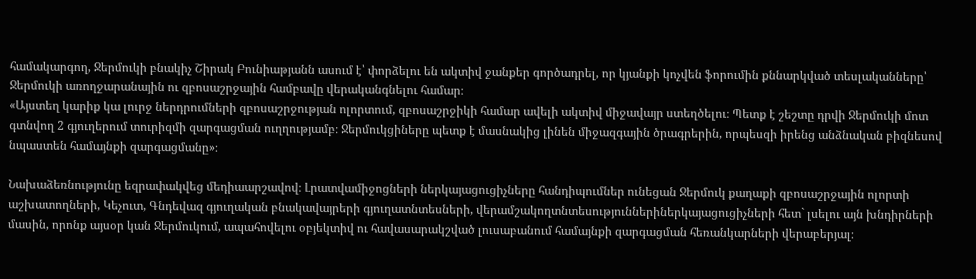համակարգող, Ջերմուկի բնակիչ Շիրակ Բունիաթյանն ասում է՝ փորձելու են ակտիվ ջանքեր գործադրել, որ կյանքի կոչվեն ֆորումին քննարկված տեսլականները՝ Ջերմուկի առողջարանային ու զբոսաշրջային համբավը վերականգնելու համար։
«Այստեղ կարիք կա լուրջ ներդրումների զբոսաշրջության ոլորտում, զբոսաշրջիկի համար ավելի ակտիվ միջավայր ստեղծելու։ Պետք է շեշտը դրվի Ջերմուկի մոտ գտնվող 2 գյուղերում տուրիզմի զարգացման ուղղությամբ։ Ջերմուկցիները պետք է մասնակից լինեն միջազգային ծրագրերին, որպեսզի իրենց անձնական բիզնեսով նպաստեն համայնքի զարգացմանը»։

Նախաձեռնությունը եզրափակվեց մեդիաարշավով։ Լրատվամիջոցների ներկայացուցիչները հանդիպումներ ունեցան Ջերմուկ քաղաքի զբոսաշրջային ոլորտի աշխատողների, Կեչուտ, Գնդեվազ գյուղական բնակավայրերի գյուղատնտեսների, վերամշակողտնտեսություններիներկայացուցիչների հետ` լսելու այն խնդիրների մասին, որոնք այսօր կան Ջերմուկում, ապահովելու օբյեկտիվ ու հավասարակշված լուսաբանում համայնքի զարգացման հեռանկարների վերաբերյալ։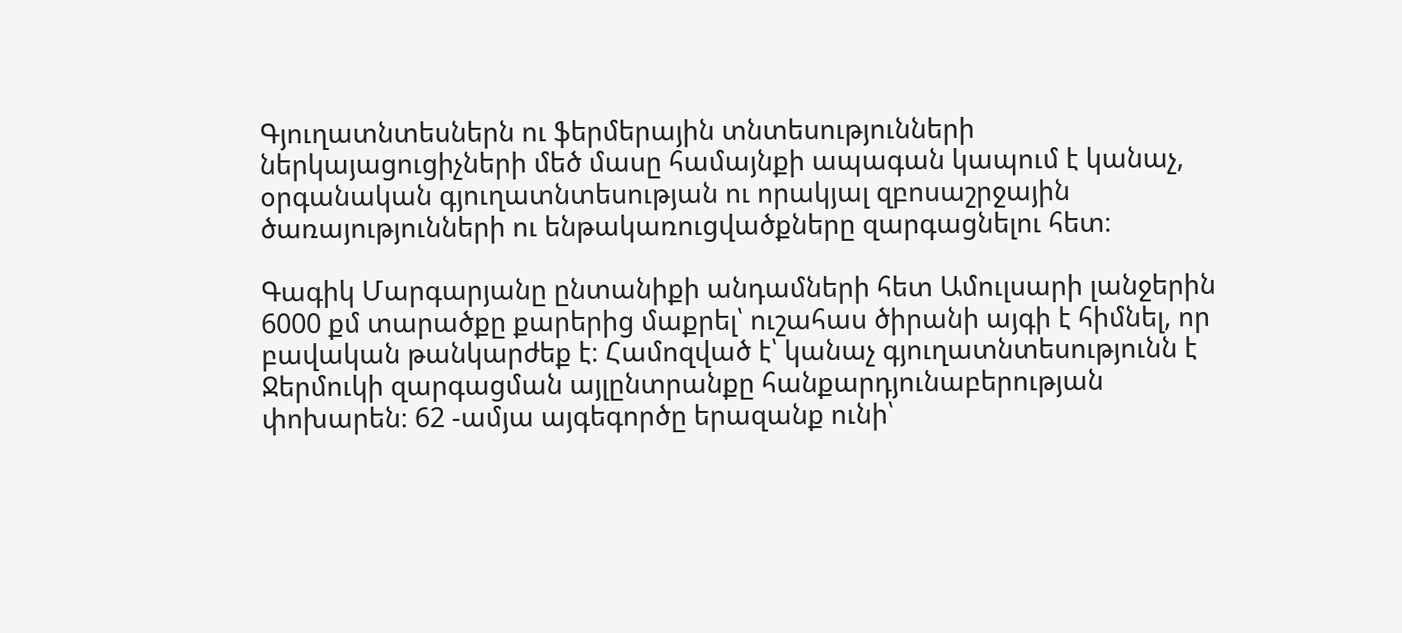Գյուղատնտեսներն ու ֆերմերային տնտեսությունների ներկայացուցիչների մեծ մասը համայնքի ապագան կապում է կանաչ, օրգանական գյուղատնտեսության ու որակյալ զբոսաշրջային ծառայությունների ու ենթակառուցվածքները զարգացնելու հետ։

Գագիկ Մարգարյանը ընտանիքի անդամների հետ Ամուլսարի լանջերին 6000 քմ տարածքը քարերից մաքրել՝ ուշահաս ծիրանի այգի է հիմնել, որ բավական թանկարժեք է։ Համոզված է՝ կանաչ գյուղատնտեսությունն է Ջերմուկի զարգացման այլընտրանքը հանքարդյունաբերության փոխարեն։ 62 -ամյա այգեգործը երազանք ունի՝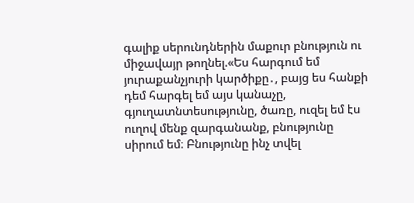գալիք սերունդներին մաքուր բնություն ու միջավայր թողնել.«Ես հարգում եմ յուրաքանչյուրի կարծիքը․, բայց ես հանքի դեմ հարգել եմ այս կանաչը, գյուղատնտեսությունը, ծառը, ուզել եմ էս ուղով մենք զարգանանք, բնությունը սիրում եմ։ Բնությունը ինչ տվել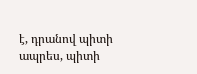է, դրանով պիտի ապրես, պիտի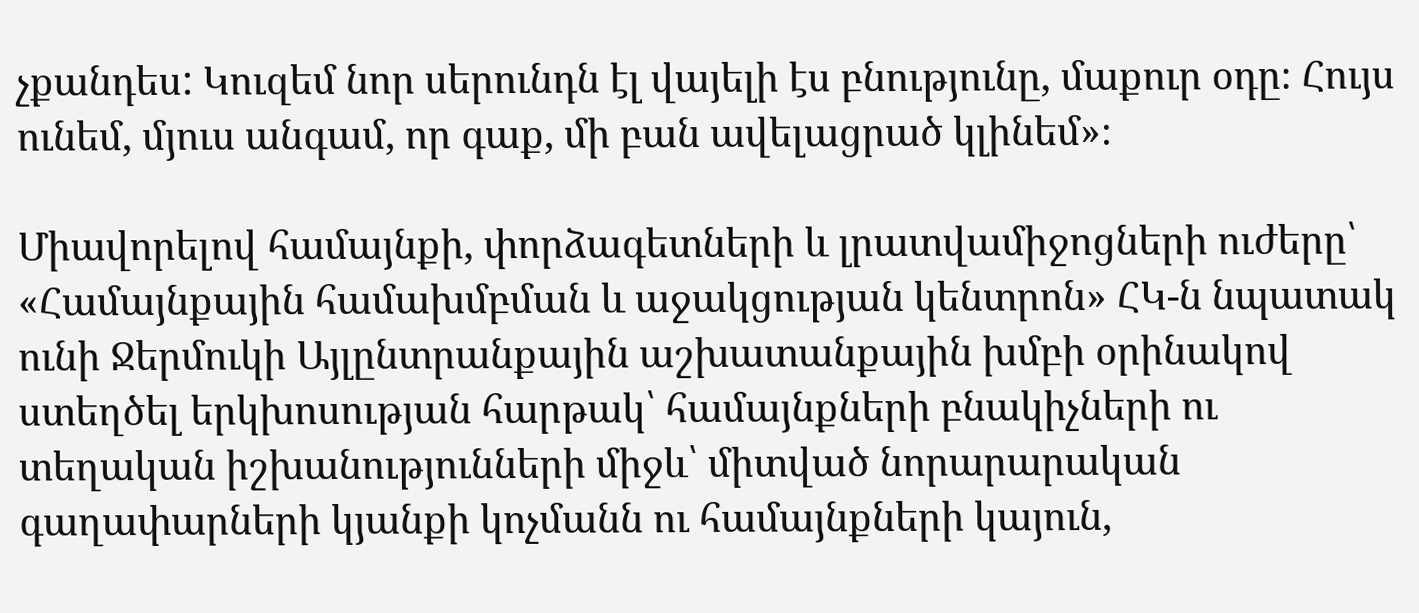չքանդես: Կուզեմ նոր սերունդն էլ վայելի էս բնությունը, մաքուր օդը։ Հույս ունեմ, մյուս անգամ, որ գաք, մի բան ավելացրած կլինեմ»։

Միավորելով համայնքի, փորձագետների և լրատվամիջոցների ուժերը՝ «Համայնքային համախմբման և աջակցության կենտրոն» ՀԿ-ն նպատակ ունի Ջերմուկի Այլընտրանքային աշխատանքային խմբի օրինակով ստեղծել երկխոսության հարթակ՝ համայնքների բնակիչների ու տեղական իշխանությունների միջև՝ միտված նորարարական գաղափարների կյանքի կոչմանն ու համայնքների կայուն,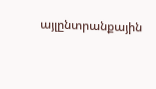այլընտրանքային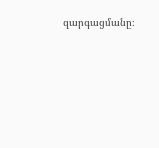զարգացմանը։